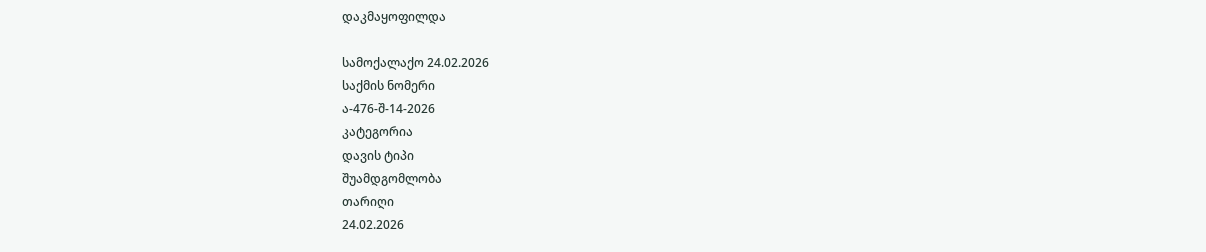დაკმაყოფილდა

სამოქალაქო 24.02.2026
საქმის ნომერი
ა-476-შ-14-2026
კატეგორია
დავის ტიპი
შუამდგომლობა
თარიღი
24.02.2026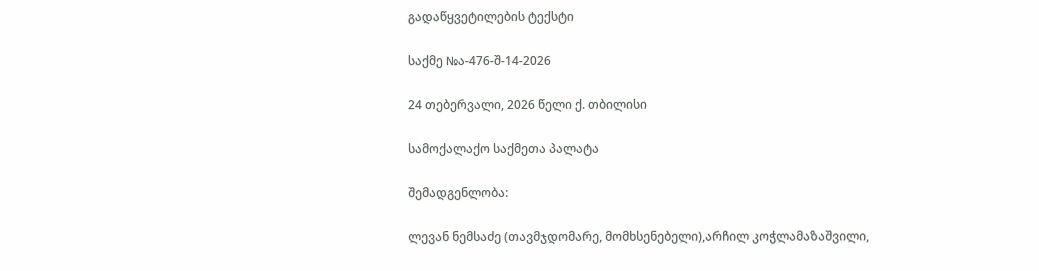გადაწყვეტილების ტექსტი

საქმე №ა-476-შ-14-2026

24 თებერვალი, 2026 წელი ქ. თბილისი

სამოქალაქო საქმეთა პალატა

შემადგენლობა:

ლევან ნემსაძე (თავმჯდომარე, მომხსენებელი),არჩილ კოჭლამაზაშვილი,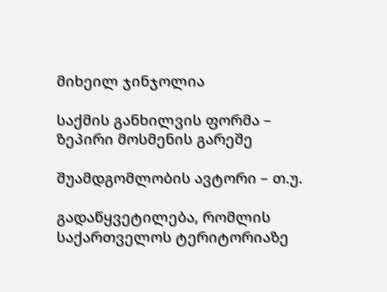მიხეილ ჯინჯოლია

საქმის განხილვის ფორმა – ზეპირი მოსმენის გარეშე

შუამდგომლობის ავტორი – თ.უ.

გადაწყვეტილება, რომლის საქართველოს ტერიტორიაზე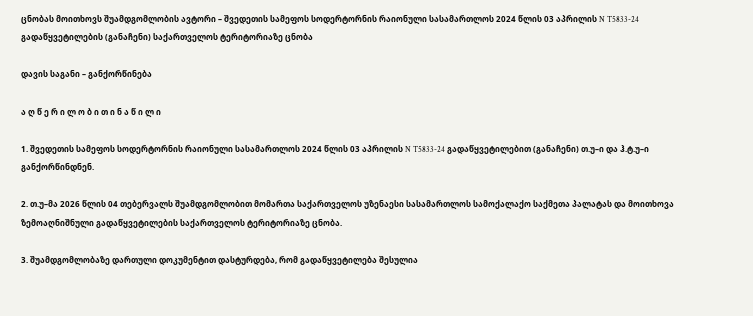ცნობას მოითხოვს შუამდგომლობის ავტორი – შვედეთის სამეფოს სოდერტორნის რაიონული სასამართლოს 2024 წლის 03 აპრილის N T5833-24 გადაწყვეტილების (განაჩენი) საქართველოს ტერიტორიაზე ცნობა

დავის საგანი – განქორწინება

ა ღ წ ე რ ი ლ ო ბ ი თ ი ნ ა წ ი ლ ი

1. შვედეთის სამეფოს სოდერტორნის რაიონული სასამართლოს 2024 წლის 03 აპრილის N T5833-24 გადაწყვეტილებით (განაჩენი) თ.უ–ი და ჰ.ტ.უ–ი განქორწინდნენ.

2. თ.უ–მა 2026 წლის 04 თებერვალს შუამდგომლობით მომართა საქართველოს უზენაესი სასამართლოს სამოქალაქო საქმეთა პალატას და მოითხოვა ზემოაღნიშნული გადაწყვეტილების საქართველოს ტერიტორიაზე ცნობა.

3. შუამდგომლობაზე დართული დოკუმენტით დასტურდება, რომ გადაწყვეტილება შესულია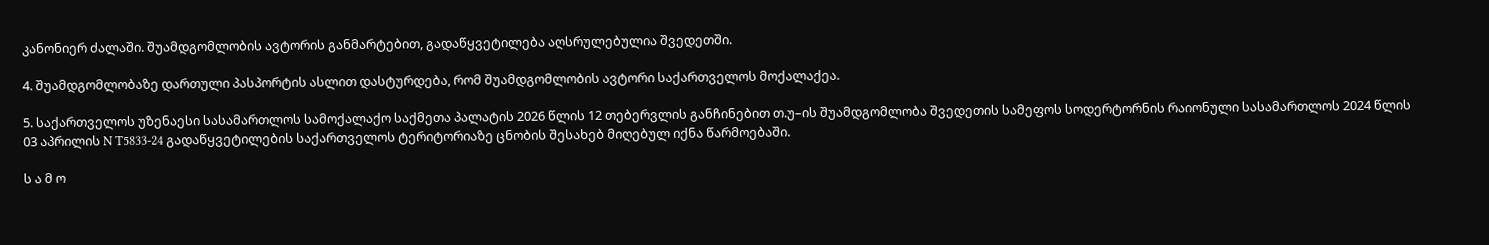კანონიერ ძალაში. შუამდგომლობის ავტორის განმარტებით, გადაწყვეტილება აღსრულებულია შვედეთში.

4. შუამდგომლობაზე დართული პასპორტის ასლით დასტურდება, რომ შუამდგომლობის ავტორი საქართველოს მოქალაქეა.

5. საქართველოს უზენაესი სასამართლოს სამოქალაქო საქმეთა პალატის 2026 წლის 12 თებერვლის განჩინებით თ.უ–ის შუამდგომლობა შვედეთის სამეფოს სოდერტორნის რაიონული სასამართლოს 2024 წლის 03 აპრილის N T5833-24 გადაწყვეტილების საქართველოს ტერიტორიაზე ცნობის შესახებ მიღებულ იქნა წარმოებაში.

ს ა მ ო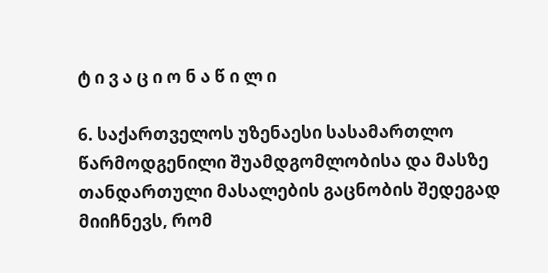ტ ი ვ ა ც ი ო ნ ა წ ი ლ ი

6. საქართველოს უზენაესი სასამართლო წარმოდგენილი შუამდგომლობისა და მასზე თანდართული მასალების გაცნობის შედეგად მიიჩნევს, რომ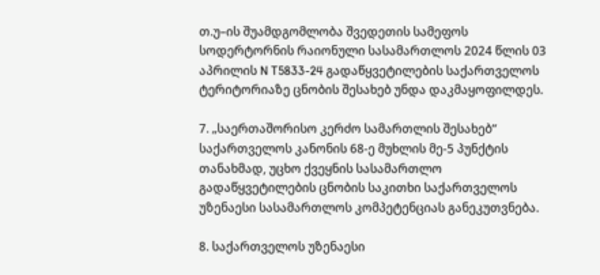თ.უ–ის შუამდგომლობა შვედეთის სამეფოს სოდერტორნის რაიონული სასამართლოს 2024 წლის 03 აპრილის N T5833-24 გადაწყვეტილების საქართველოს ტერიტორიაზე ცნობის შესახებ უნდა დაკმაყოფილდეს.

7. „საერთაშორისო კერძო სამართლის შესახებ“ საქართველოს კანონის 68-ე მუხლის მე-5 პუნქტის თანახმად, უცხო ქვეყნის სასამართლო გადაწყვეტილების ცნობის საკითხი საქართველოს უზენაესი სასამართლოს კომპეტენციას განეკუთვნება.

8. საქართველოს უზენაესი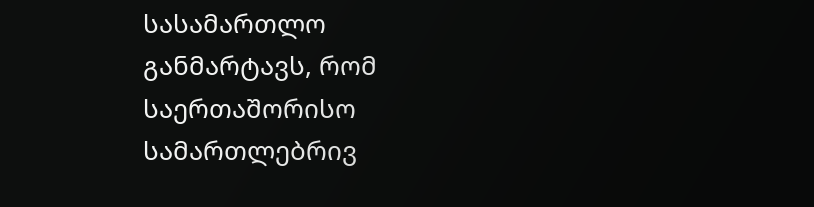სასამართლო განმარტავს, რომ საერთაშორისო სამართლებრივ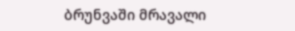ბრუნვაში მრავალი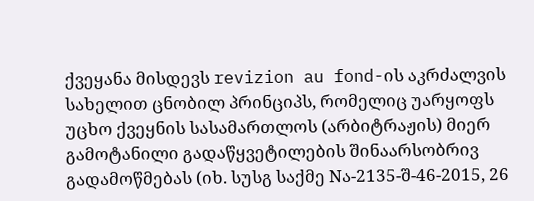ქვეყანა მისდევს revizion au fond-ის აკრძალვის სახელით ცნობილ პრინციპს, რომელიც უარყოფს უცხო ქვეყნის სასამართლოს (არბიტრაჟის) მიერ გამოტანილი გადაწყვეტილების შინაარსობრივ გადამოწმებას (იხ. სუსგ საქმე Nა-2135-შ-46-2015, 26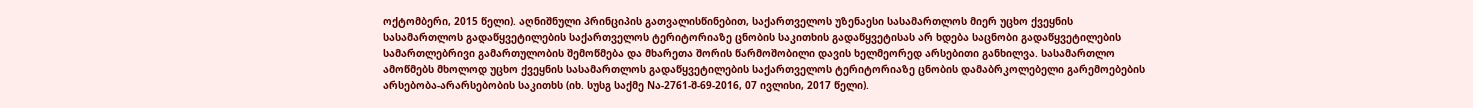ოქტომბერი, 2015 წელი). აღნიშნული პრინციპის გათვალისწინებით, საქართველოს უზენაესი სასამართლოს მიერ უცხო ქვეყნის სასამართლოს გადაწყვეტილების საქართველოს ტერიტორიაზე ცნობის საკითხის გადაწყვეტისას არ ხდება საცნობი გადაწყვეტილების სამართლებრივი გამართულობის შემოწმება და მხარეთა შორის წარმოშობილი დავის ხელმეორედ არსებითი განხილვა. სასამართლო ამოწმებს მხოლოდ უცხო ქვეყნის სასამართლოს გადაწყვეტილების საქართველოს ტერიტორიაზე ცნობის დამაბრკოლებელი გარემოებების არსებობა-არარსებობის საკითხს (იხ. სუსგ საქმე Nა-2761-შ-69-2016, 07 ივლისი, 2017 წელი).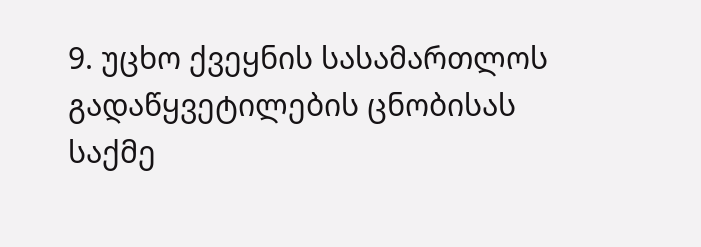9. უცხო ქვეყნის სასამართლოს გადაწყვეტილების ცნობისას საქმე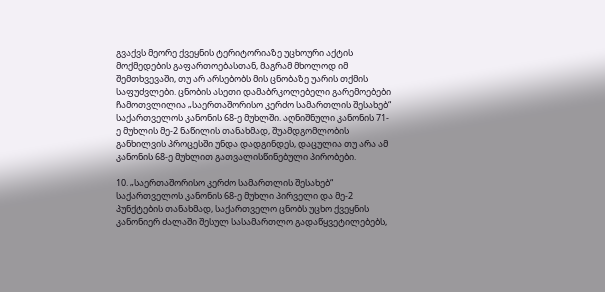გვაქვს მეორე ქვეყნის ტერიტორიაზე უცხოური აქტის მოქმედების გაფართოებასთან, მაგრამ მხოლოდ იმ შემთხვევაში, თუ არ არსებობს მის ცნობაზე უარის თქმის საფუძვლები. ცნობის ასეთი დამაბრკოლებელი გარემოებები ჩამოთვლილია „საერთაშორისო კერძო სამართლის შესახებ“ საქართველოს კანონის 68-ე მუხლში. აღნიშნული კანონის 71-ე მუხლის მე-2 ნაწილის თანახმად, შუამდგომლობის განხილვის პროცესში უნდა დადგინდეს, დაცულია თუ არა ამ კანონის 68-ე მუხლით გათვალისწინებული პირობები.

10. „საერთაშორისო კერძო სამართლის შესახებ“ საქართველოს კანონის 68-ე მუხლი პირველი და მე-2 პუნქტების თანახმად, საქართველო ცნობს უცხო ქვეყნის კანონიერ ძალაში შესულ სასამართლო გადაწყვეტილებებს,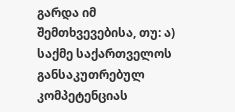გარდა იმ შემთხვევებისა, თუ: ა) საქმე საქართველოს განსაკუთრებულ კომპეტენციას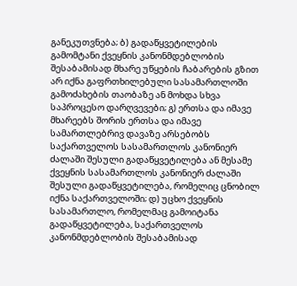განეკუთვნება; ბ) გადაწყვეტილების გამომტანი ქვეყნის კანონმდებლობის შესაბამისად მხარე უწყების ჩაბარების გზით არ იქნა გაფრთხილებული სასამართლოში გამოძახების თაობაზე ან მოხდა სხვა საპროცესო დარღვევები; გ) ერთსა და იმავე მხარეებს შორის ერთსა და იმავე სამართლებრივ დავაზე არსებობს საქართველოს სასამართლოს კანონიერ ძალაში შესული გადაწყვეტილება ან მესამე ქვეყნის სასამართლოს კანონიერ ძალაში შესული გადაწყვეტილება, რომელიც ცნობილ იქნა საქართველოში; დ) უცხო ქვეყნის სასამართლო, რომელმაც გამოიტანა გადაწყვეტილება, საქართველოს კანონმდებლობის შესაბამისად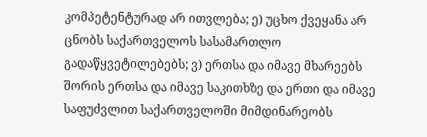კომპეტენტურად არ ითვლება; ე) უცხო ქვეყანა არ ცნობს საქართველოს სასამართლო გადაწყვეტილებებს; ვ) ერთსა და იმავე მხარეებს შორის ერთსა და იმავე საკითხზე და ერთი და იმავე საფუძვლით საქართველოში მიმდინარეობს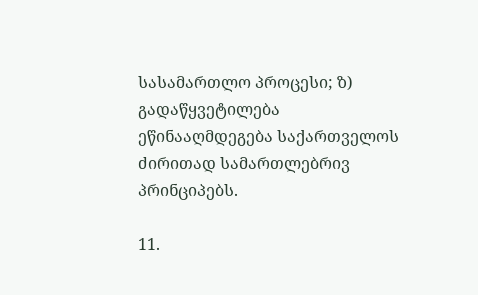სასამართლო პროცესი; ზ) გადაწყვეტილება ეწინააღმდეგება საქართველოს ძირითად სამართლებრივ პრინციპებს.

11.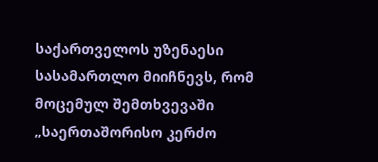საქართველოს უზენაესი სასამართლო მიიჩნევს, რომ მოცემულ შემთხვევაში „საერთაშორისო კერძო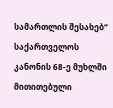სამართლის შესახებ“ საქართველოს კანონის 68-ე მუხლში მითითებული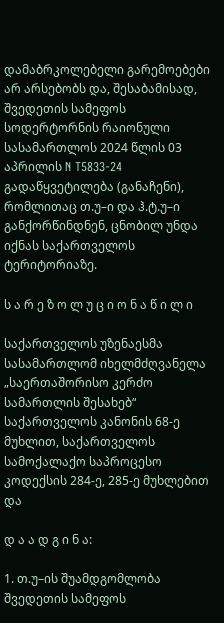დამაბრკოლებელი გარემოებები არ არსებობს და, შესაბამისად, შვედეთის სამეფოს სოდერტორნის რაიონული სასამართლოს 2024 წლის 03 აპრილის N T5833-24 გადაწყვეტილება (განაჩენი), რომლითაც თ.უ–ი და ჰ.ტ.უ–ი განქორწინდნენ, ცნობილ უნდა იქნას საქართველოს ტერიტორიაზე.

ს ა რ ე ზ ო ლ უ ც ი ო ნ ა წ ი ლ ი

საქართველოს უზენაესმა სასამართლომ იხელმძღვანელა „საერთაშორისო კერძო სამართლის შესახებ“ საქართველოს კანონის 68-ე მუხლით, საქართველოს სამოქალაქო საპროცესო კოდექსის 284-ე, 285-ე მუხლებით და

დ ა ა დ გ ი ნ ა:

1. თ.უ–ის შუამდგომლობა შვედეთის სამეფოს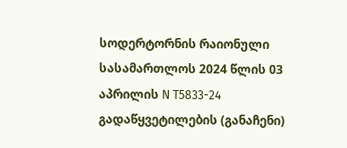სოდერტორნის რაიონული სასამართლოს 2024 წლის 03 აპრილის N T5833-24 გადაწყვეტილების (განაჩენი)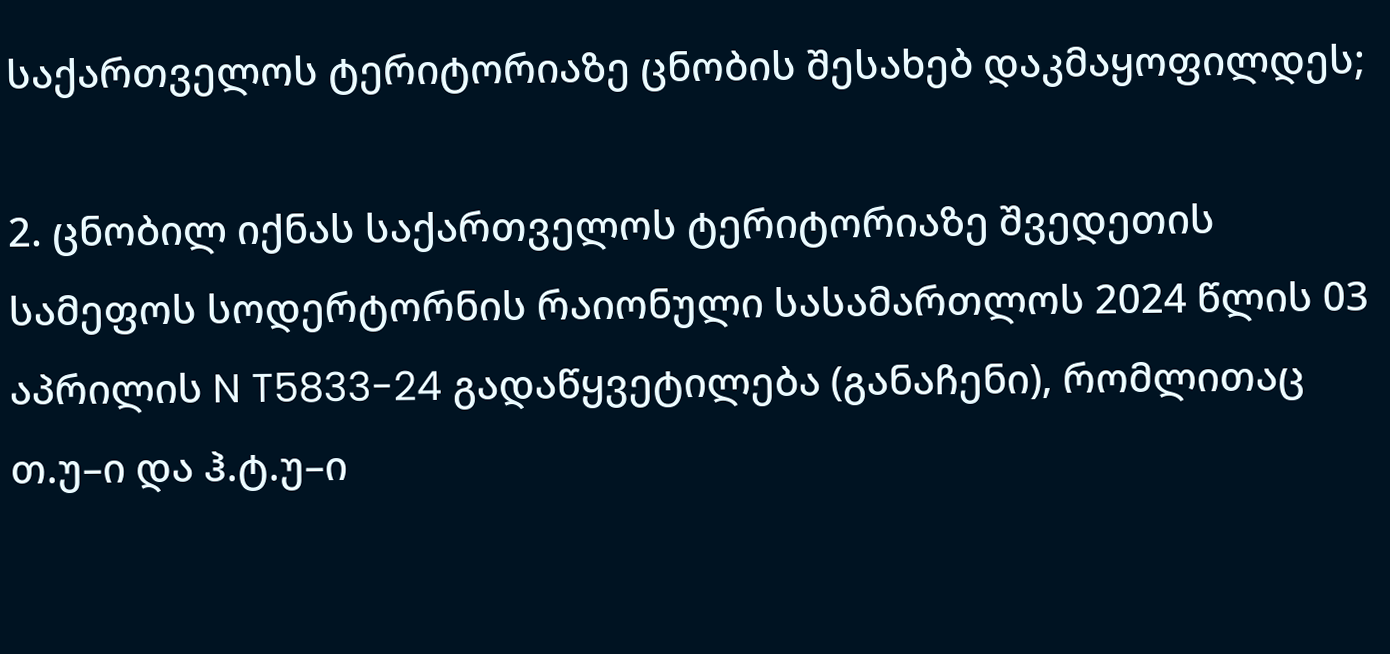საქართველოს ტერიტორიაზე ცნობის შესახებ დაკმაყოფილდეს;

2. ცნობილ იქნას საქართველოს ტერიტორიაზე შვედეთის სამეფოს სოდერტორნის რაიონული სასამართლოს 2024 წლის 03 აპრილის N T5833-24 გადაწყვეტილება (განაჩენი), რომლითაც თ.უ–ი და ჰ.ტ.უ–ი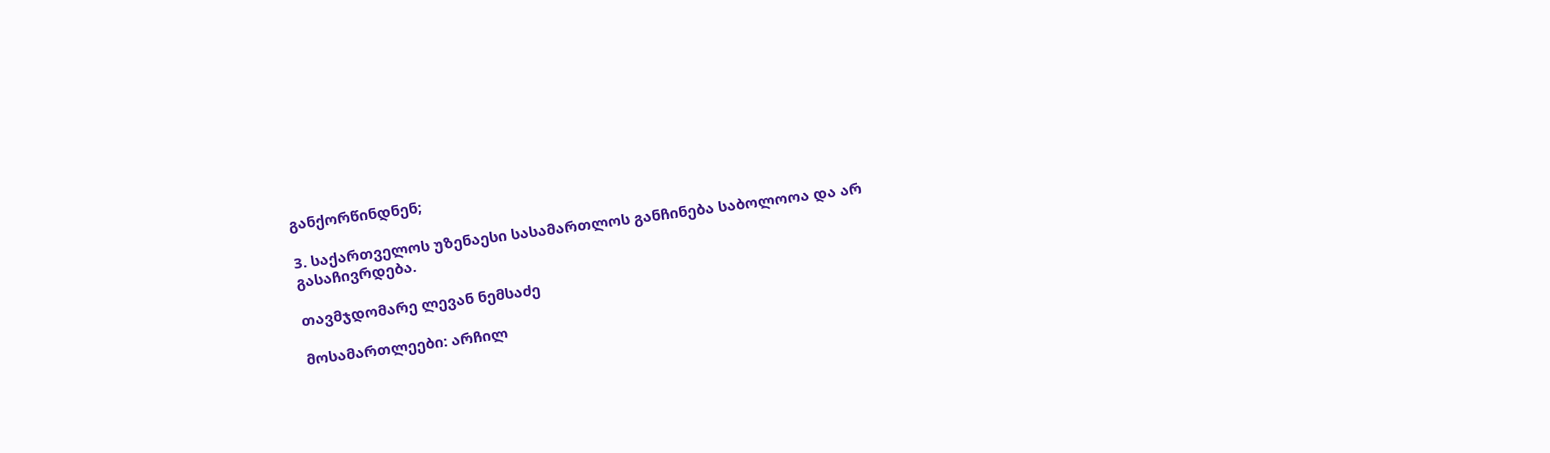განქორწინდნენ;

3. საქართველოს უზენაესი სასამართლოს განჩინება საბოლოოა და არ გასაჩივრდება.

თავმჯდომარე ლევან ნემსაძე

მოსამართლეები: არჩილ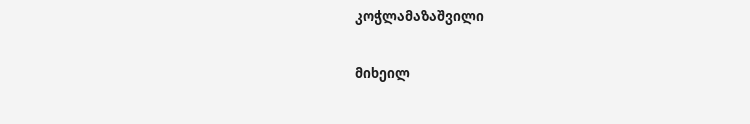კოჭლამაზაშვილი

მიხეილ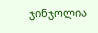ჯინჯოლია